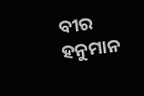ବୀର ହନୁମାନ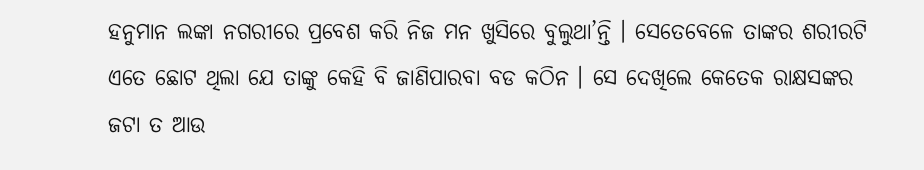ହନୁମାନ ଲଙ୍କା ନଗରୀରେ ପ୍ରବେଶ କରି ନିଜ ମନ ଖୁସିରେ ବୁଲୁଥା’ନ୍ତି । ସେତେବେଳେ ତାଙ୍କର ଶରୀରଟି ଏତେ ଛୋଟ ଥିଲା ଯେ ତାଙ୍କୁ କେହି ବି ଜାଣିପାରବା ବଡ କଠିନ । ସେ ଦେଖିଲେ କେତେକ ରାକ୍ଷସଙ୍କର ଜଟା ତ ଆଉ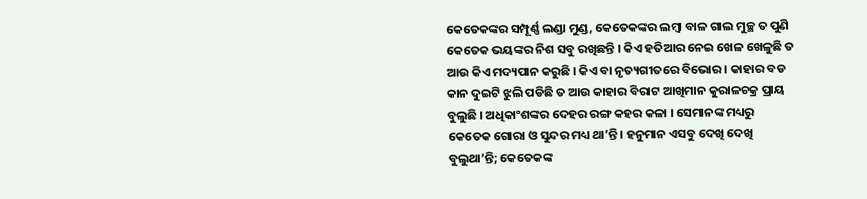କେତେକଙ୍କର ସମ୍ପୂର୍ଣ୍ଣ ଲଣ୍ଡା ମୁଣ୍ଡ, କେତେକଙ୍କର ଲମ୍ବା ବାଳ ଗାଲ ମୁଚ୍ଛ ତ ପୁଣି କେତେକ ଭୟଙ୍କର ନିଶ ସବୁ ରଖିଛନ୍ତି । କିଏ ହତିଆର ନେଇ ଖେଳ ଖେଳୁଛି ତ ଆଉ କିଏ ମଦ୍ୟପାନ କରୁଛି । କିଏ ବା ନୃତ୍ୟଗୀତରେ ବିଭୋର । କାହାର ବଡ କାନ ଦୁଇଟି ଝୁଲି ପଡିଛି ତ ଆଉ କାହାର ବିରାଟ ଆଖିମାନ କୁରାଳଚକ୍ର ପ୍ରାୟ ବୁଲୁଛି । ଅଧିକାଂଶଙ୍କର ଦେହର ରଙ୍ଗ କହର କଳା । ସେମାନଙ୍କ ମଧ୍ୟରୁ କେତେକ ଗୋରା ଓ ସୁନ୍ଦର ମଧ୍ୟ ଥା’ନ୍ତି । ହନୁମାନ ଏସବୁ ଦେଖି ଦେଖି ବୁଲୁଥା’ନ୍ତି; କେତେକଙ୍କ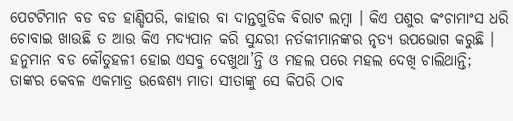ପେଟଟିମାନ ବଡ ବଡ ହାଣ୍ଡିପରି, କାହାର ବା ଦାନ୍ତଗୁଡିକ ବିରାଟ ଲମ୍ବା । କିଏ ପଶୁର କଂଚାମାଂସ ଧରି ଚୋବାଇ ଖାଉଛି ତ ଆଉ କିଏ ମଦ୍ୟପାନ କରି ସୁନ୍ଦରୀ ନର୍ତକୀମାନଙ୍କର ନୃତ୍ୟ ଉପଭୋଗ କରୁଛି । ହନୁମାନ ବଡ କୌତୁହଳୀ ହୋଇ ଏସବୁ ଦେଖୁଥା’ନ୍ତି ଓ ମହଲ ପରେ ମହଲ ଦେଖି ଚାଲିଥାନ୍ତି; ତାଙ୍କର କେବଳ ଏକମାତ୍ର ଉଦ୍ଧେଶ୍ୟ ମାତା ସୀତାଙ୍କୁ ସେ କିପରି ଠାବ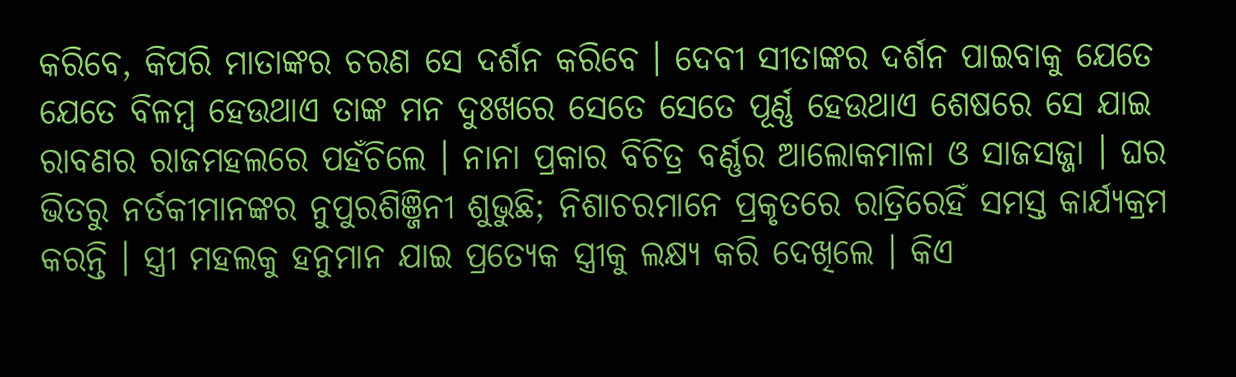କରିବେ, କିପରି ମାତାଙ୍କର ଚରଣ ସେ ଦର୍ଶନ କରିବେ । ଦେବୀ ସୀତାଙ୍କର ଦର୍ଶନ ପାଇବାକୁ ଯେତେ ଯେତେ ବିଳମ୍ବ ହେଉଥାଏ ତାଙ୍କ ମନ ଦୁଃଖରେ ସେତେ ସେତେ ପୂର୍ଣ୍ଣ ହେଉଥାଏ ଶେଷରେ ସେ ଯାଇ ରାବଣର ରାଜମହଲରେ ପହଁଚିଲେ । ନାନା ପ୍ରକାର ବିଚିତ୍ର ବର୍ଣ୍ଣର ଆଲୋକମାଳା ଓ ସାଜସଜ୍ଜା । ଘର ଭିତରୁ ନର୍ତକୀମାନଙ୍କର ନୁପୁରଶିଞ୍ଜିନୀ ଶୁଭୁଛି; ନିଶାଚରମାନେ ପ୍ରକୃତରେ ରାତ୍ରିରେହିଁ ସମସ୍ତ କାର୍ଯ୍ୟକ୍ରମ କରନ୍ତି । ସ୍ତ୍ରୀ ମହଲକୁ ହନୁମାନ ଯାଇ ପ୍ରତ୍ୟେକ ସ୍ତ୍ରୀକୁ ଲକ୍ଷ୍ୟ କରି ଦେଖିଲେ । କିଏ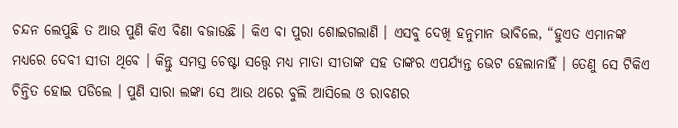ଚନ୍ଦନ ଲେପୁଛି ତ ଆଉ ପୁଣି କିଏ ବିଣା ବଜାଉଛି । କିଏ ବା ପୁରା ଶୋଇଗଲାଣି । ଏସବୁ ଦେଖି ହନୁମାନ ଭାବିଲେ, “ହୁଏତ ଏମାନଙ୍କ ମଧ୍ୟରେ ଦେବୀ ସୀତା ଥିବେ । କିନ୍ତୁ ସମସ୍ତ ଚେଷ୍ଟା ସତ୍ତ୍ୱେ ମଧ୍ୟ ମାତା ସୀତାଙ୍କ ସହ ତାଙ୍କର ଏପର୍ଯ୍ୟନ୍ତ ଭେଟ ହେଲାନାହିଁ । ତେଣୁ ସେ ଟିକିଏ ଚିନ୍ତିତ ହୋଇ ପଡିଲେ । ପୁଣି ସାରା ଲଙ୍କା ସେ ଆଉ ଥରେ ବୁଲି ଆସିଲେ ଓ ରାବଣର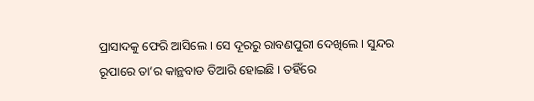ପ୍ରାସାଦକୁ ଫେରି ଆସିଲେ । ସେ ଦୂରରୁ ରାବଣପୁରୀ ଦେଖିଲେ । ସୁନ୍ଦର ରୂପାରେ ତା’ର କାନ୍ଥବାଡ ତିଆରି ହୋଇଛି । ତହିଁରେ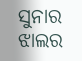ସୁନାର ଝାଲର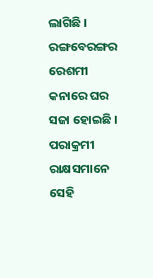ଲାଗିଛି । ରଙ୍ଗବେରଙ୍ଗର ରେଶମୀ କନାରେ ଘର ସଜା ହୋଇଛି । ପରାକ୍ରମୀ ରାକ୍ଷସମାନେ ସେହି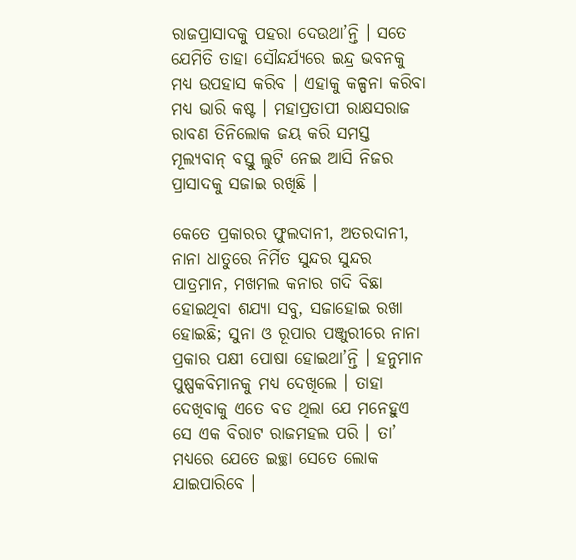ରାଜପ୍ରାସାଦକୁ ପହରା ଦେଉଥା’ନ୍ତି । ସତେ ଯେମିତି ତାହା ସୌନ୍ଦର୍ଯ୍ୟରେ ଇନ୍ଦ୍ର ଭବନକୁ ମଧ୍ୟ ଉପହାସ କରିବ । ଏହାକୁ କଳ୍ପନା କରିବା ମଧ୍ୟ ଭାରି କଷ୍ଟ । ମହାପ୍ରତାପୀ ରାକ୍ଷସରାଜ ରାବଣ ତିନିଲୋକ ଜୟ କରି ସମସ୍ତ ମୂଲ୍ୟବାନ୍ ବସ୍ତୁ ଲୁଟି ନେଇ ଆସି ନିଜର ପ୍ରାସାଦକୁ ସଜାଇ ରଖିଛି ।

କେତେ ପ୍ରକାରର ଫୁଲଦାନୀ, ଅତରଦାନୀ, ନାନା ଧାତୁରେ ନିର୍ମିତ ସୁନ୍ଦର ସୁନ୍ଦର ପାତ୍ରମାନ, ମଖମଲ କନାର ଗଦି ବିଛା ହୋଇଥିବା ଶଯ୍ୟା ସବୁ, ସଜାହୋଇ ରଖା ହୋଇଛି; ସୁନା ଓ ରୂପାର ପଞ୍ଜୁରୀରେ ନାନା ପ୍ରକାର ପକ୍ଷୀ ପୋଷା ହୋଇଥା’ନ୍ତି । ହନୁମାନ ପୁଷ୍ପକବିମାନକୁ ମଧ୍ୟ ଦେଖିଲେ । ତାହା ଦେଖିବାକୁ ଏତେ ବଡ ଥିଲା ଯେ ମନେହୁଏ ସେ ଏକ ବିରାଟ ରାଜମହଲ ପରି । ତା’ ମଧ୍ୟରେ ଯେତେ ଇଚ୍ଛା ସେତେ ଲୋକ ଯାଇପାରିବେ ।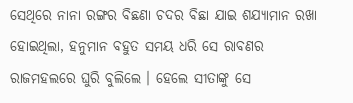ସେଥିରେ ନାନା ରଙ୍ଗର ବିଛଣା ଚଦର ବିଛା ଯାଇ ଶଯ୍ୟାମାନ ରଖା ହୋଇଥିଲା, ହନୁମାନ ବହୁତ ସମୟ ଧରି ସେ ରାବଣର ରାଜମହଲରେ ଘୁରି ବୁଲିଲେ । ହେଲେ ସୀତାଙ୍କୁ ସେ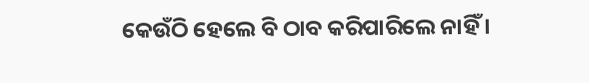କେଉଁଠି ହେଲେ ବି ଠାବ କରିପାରିଲେ ନାହିଁ ।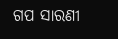ଗପ ସାରଣୀ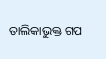ତାଲିକାଭୁକ୍ତ ଗପ